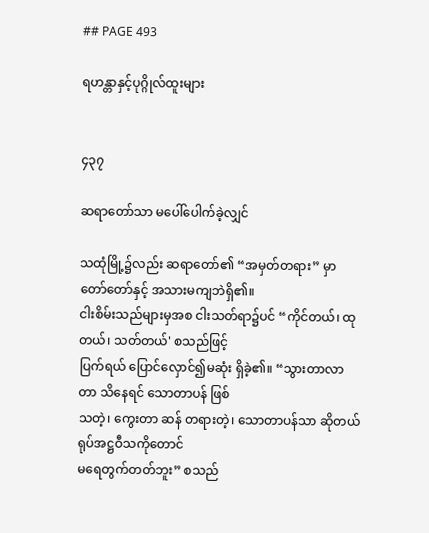## PAGE 493

ရဟန္တာနှင့်ပုဂ္ဂိုလ်ထူးများ


၄၃၇

ဆရာတော်သာ မပေါ်ပေါက်ခဲ့လျှင်

သထုံမြို့၌လည်း ဆရာတော်၏ “အမှတ်တရား” မှာ တော်တော်နှင့် အသားမကျဘဲရှိ၏။
ငါးစိမ်းသည်များမှအစ ငါးသတ်ရာ၌ပင် “ကိုင်တယ်၊ ထုတယ်၊ သတ်တယ်' စသည်ဖြင့်
ပြက်ရယ် ပြောင်လှောင်၍မဆုံး ရှိခဲ့၏။ “သွားတာလာတာ သိနေရင် သောတာပန် ဖြစ်
သတဲ့၊ ကွေးတာ ဆန် တရားတဲ့၊ သောတာပန်သာ ဆိုတယ် ရုပ်အဋ္ဌဝီသကိုတောင်
မရေတွက်တတ်ဘူး” စသည်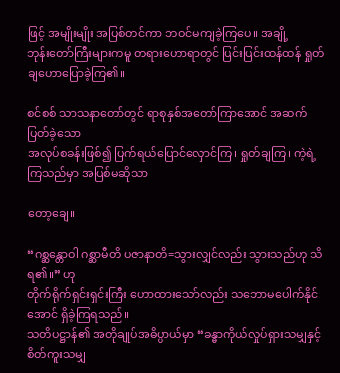ဖြင့် အမျိုးမျိုး အပြစ်တင်ကာ ဘဝင်မကျခဲ့ကြပေ။ အချို့
ဘုန်းတော်ကြီးများကမူ တရားဟောရာတွင် ပြင်းပြင်းထန်ထန် ရှုတ်ချဟောပြောခဲ့ကြ၏။

စင်စစ် သာသနာတော်တွင် ရာစုနှစ်အတော်ကြာအောင် အဆက်ပြတ်ခဲ့သော
အလုပ်စခန်းဖြစ်၍ ပြက်ရယ်ပြောင်လှောင်ကြ၊ ရှုတ်ချကြ၊ ကဲ့ရဲ့ကြသည်မှာ အပြစ်မဆိုသာ

တော့ချေ။

“ဂစ္ဆန္တောဝါ ဂစ္ဆာမီတိ ပဇာနာတိ=သွားလျှင်လည်း သွားသည်ဟု သိရ၏။” ဟု
တိုက်ရိုက်ရှင်းရှင်းကြီး ဟောထားသော်လည်း သဘောမပေါက်နိုင်အောင် ရှိခဲ့ကြရသည်။
သတိပဋ္ဌာန်၏ အတိုချုပ်အဓိပ္ပာယ်မှာ “ခန္ဓာကိုယ်လှုပ်ရှားသမျှနှင့် စိတ်ကူးသမျှ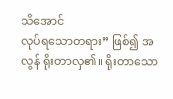သိအောင်
လုပ်ရသောတရား” ဖြစ်၍ အလွန် ရိုးတာလှ၏။ ရိုးတာသော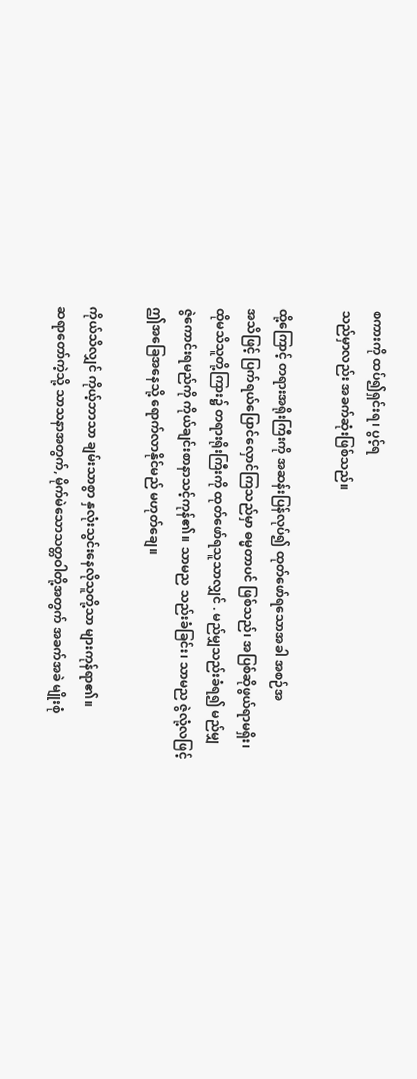စကားကို ထပ်၍ရှင်းရ၊ ပွင့်ရ
သည်မှာလည်း အခက်ဆုံးဖြစ်သည်။

ထို့ကြောင့် တရားအရိုးကြီးကို အဆန်းပြန်လုပ်၍ ထုတ်ဖော်ရသောအခါ အစဉ်အ
အသိဖြင့် ပြက်ရယ်ပြောင်လှောင်ကြသည်မှာ ဓမ္မတာပင် ဖြစ်သည်၊ အပြစ်ဆိုဖွယ်ရာမရှိး၊
ထိုမသိသူတို့ကြား၌ တရားရိုးကြီးကို ထုတ်ဖော်ရသူသာလျှင် . မည်မျှသည်းခံရ၍ မည်မျှ
ဇွဲကောင်းရမည်ကို ကိုယ်ချင်းစာနာသင့်ကုန်၏။ သာမည သည်းခံခြင်း၊ သာမည ဇွဲလုံ့လဖြင့်
ဤအခြေအနေသို့ ရောက်လာနိုင်မည် မဟုတ်ချေ။

ကိုယ်သိလျှင် ကိုယ့်ဘာသာ ချမ်းသာစွာ နှလုံးသွင်းနေလိုသူတို့သာ များကုန်ရာ၏။
ဆရာတော်ကဲ့သို့ သာသနာအတွက်, မိုက်မဲသောသတ္တဝါတို့အတွက် အခက်အခဲ မျိုးစုံ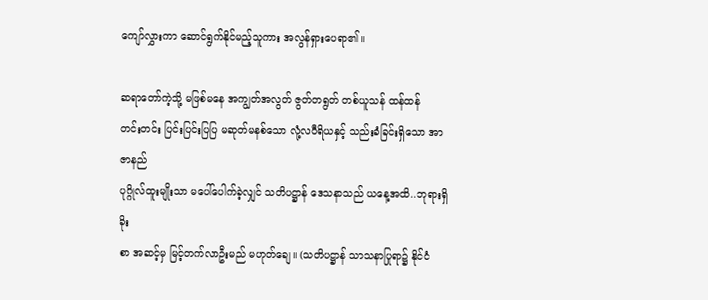ကျော်လွှားကာ ဆောင်ရွက်နိုင်မည့်သူကား အလွန်ရှားပေရာ၏။

ဆရာတော်ကဲ့သို့ မဖြစ်မနေ အကျွတ်အလွတ် ဇွတ်တရွတ် တစ်ယူသန် ထန်ထန်
တင်းတင်း ပြင်းပြင်းပြပြ မဆုတ်မနစ်သော လုံ့လဝီရိယနှင့် သည်းခံခြင်းရှိသော အာဇာနည်
ပုဂ္ဂိုလ်ထူးမျိုးသာ မပေါ်ပေါက်ခဲ့လျှင် သတိပဋ္ဌာန် ဒေသနာသည် ယနေ့အထိ..ဘုရားရှိခိုး
စာ အဆင့်မှ မြင့်တက်လာဦးမည် မဟုတ်ချေ။ (သတိပဋ္ဌာန် သာသနာပြုရာ၌ နိုင်ငံ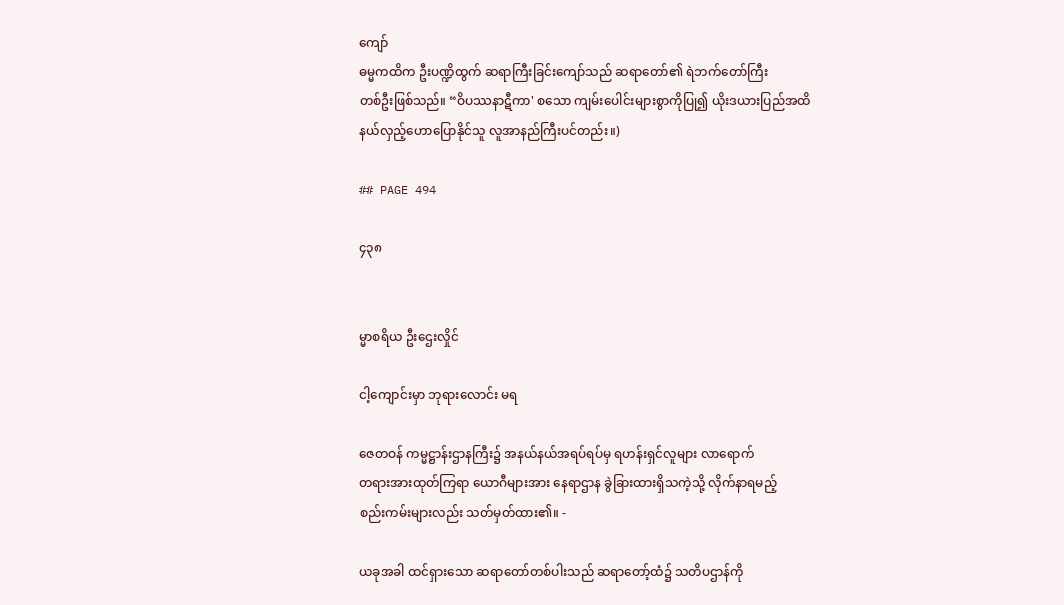ကျော်
ဓမ္မကထိက ဦးပဏ္ဍိထွက် ဆရာကြီးခြင်းကျော်သည် ဆရာတော်၏ ရဲဘက်တော်ကြီး
တစ်ဦးဖြစ်သည်။ “ဝိပဿနာဋီကာ' စသော ကျမ်းပေါင်းများစွာကိုပြု၍ ယိုးဒယားပြည်အထိ
နယ်လှည့်ဟောပြောနိုင်သူ လူအာနည်ကြီးပင်တည်း။)

## PAGE 494

၄၃၈


မ္မာစရိယ ဦးဌေးလှိုင်

ငါ့ကျောင်းမှာ ဘုရားလောင်း မရ

ဇေတဝန် ကမ္မဋ္ဌာန်းဌာနကြီး၌ အနယ်နယ်အရပ်ရပ်မှ ရဟန်းရှင်လူများ လာရောက်
တရားအားထုတ်ကြရာ ယောဂီများအား နေရာဌာန ခွဲခြားထားရှိသကဲ့သို့ လိုက်နာရမည့်
စည်းကမ်းများလည်း သတ်မှတ်ထား၏။ -

ယခုအခါ ထင်ရှားသော ဆရာတော်တစ်ပါးသည် ဆရာတော့်ထံ၌ သတိပဌာန်ကို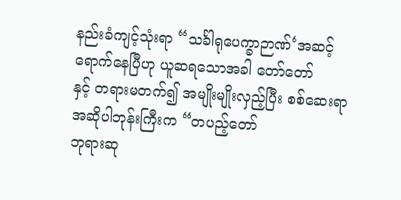နည်းခံကျင့်သုံးရာ “သင်္ခါရုပေက္ခာဉာဏ်‘အဆင့်ရောက်နေပြီဟု ယူဆရသောအခါ တော်တော်
နှင့် တရားမတက်၍ အမျိုးမျိုးလှည့်ပြီး စစ်ဆေးရာ အဆိုပါဘုန်းကြီးက “တပည့်တော်
ဘုရားဆု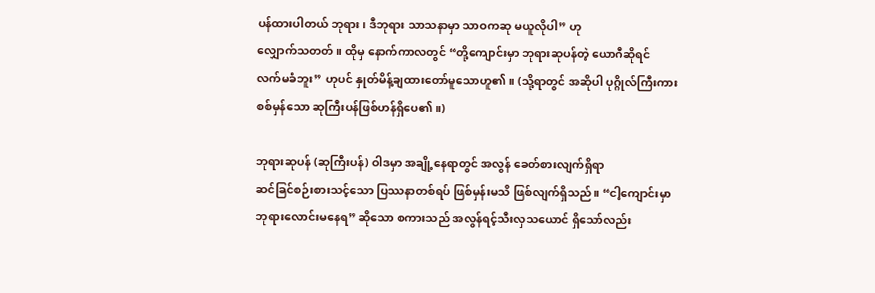ပန်ထားပါတယ် ဘုရား၊ ဒီဘုရား သာသနာမှာ သာဝကဆု မယူလိုပါ” ဟု
လျှောက်သတတ်။ ထိုမှ နောက်ကာလတွင် “တို့ကျောင်းမှာ ဘုရားဆုပန်တဲ့ ယောဂီဆိုရင်
လက်မခံဘူး” ဟုပင် နှုတ်မိန့်ချထားတော်မူသောဟူ၏။ (သို့ရာတွင် အဆိုပါ ပုဂ္ဂိုလ်ကြီးကား
စစ်မှန်သော ဆုကြီးပန်ဖြစ်ဟန်ရှိပေ၏။)

ဘုရားဆုပန် (ဆုကြီးပန်) ဝါဒမှာ အချို့နေရာတွင် အလွန် ခေတ်စားလျက်ရှိရာ
ဆင်ခြင်စဉ်းစားသင့်သော ပြဿနာတစ်ရပ် ဖြစ်မှန်းမသိ ဖြစ်လျက်ရှိသည်။ “ငါ့ကျောင်းမှာ
ဘုရားလောင်းမနေရ” ဆိုသော စကားသည် အလွန်ရင့်သီးလှသယောင် ရှိသော်လည်း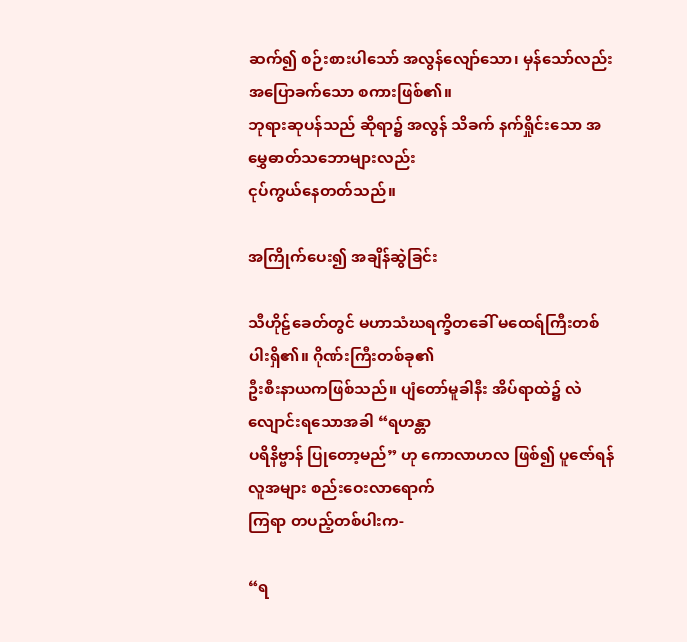ဆက်၍ စဉ်းစားပါသော် အလွန်လျော်သော၊ မှန်သော်လည်း အပြောခက်သော စကားဖြစ်၏။
ဘုရားဆုပန်သည် ဆိုရာ၌ အလွန် သိခက် နက်ရှိုင်းသော အမွှေဓာတ်သဘောများလည်း
ငုပ်ကွယ်နေတတ်သည်။

အကြိုက်ပေး၍ အချိန်ဆွဲခြင်း

သီဟိုဠ်ခေတ်တွင် မဟာသံဃရက္ခိတခေါ် မထေရ်ကြီးတစ်ပါးရှိ၏။ ဂိုဏ်းကြီးတစ်ခု၏
ဦးစီးနာယကဖြစ်သည်။ ပျံတော်မူခါနီး အိပ်ရာထဲ၌ လဲလျောင်းရသောအခါ “ရဟန္တာ
ပရိနိဗ္ဗာန် ပြုတော့မည်” ဟု ကောလာဟလ ဖြစ်၍ ပူဇော်ရန်လူအများ စည်းဝေးလာရောက်
ကြရာ တပည့်တစ်ပါးက-

“ရ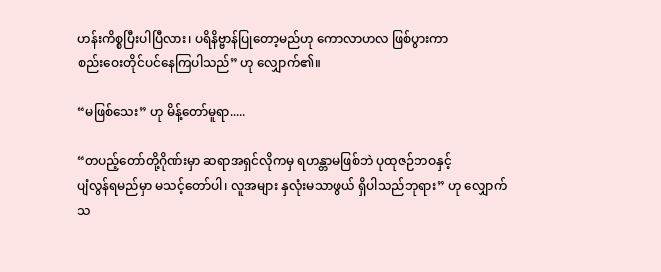ဟန်းကိစ္စပြီးပါပြီလား၊ ပရိနိဗ္ဗာန်ပြုတော့မည်ဟု ကောလာဟလ ဖြစ်ပွားကာ
စည်းဝေးတိုင်ပင်နေကြပါသည်” ဟု လျှောက်၏။

“မဖြစ်သေး” ဟု မိန့်တော်မူရာ.....

“တပည့်တော်တို့ဂိုဏ်းမှာ ဆရာအရှင်လိုကမှ ရဟန္တာမဖြစ်ဘဲ ပုထုဇဉ်ဘဝနှင့်
ပျံလွန်ရမည်မှာ မသင့်တော်ပါ၊ လူအများ နှလုံးမသာဖွယ် ရှိပါသည်ဘုရား” ဟု လျှောက်
သ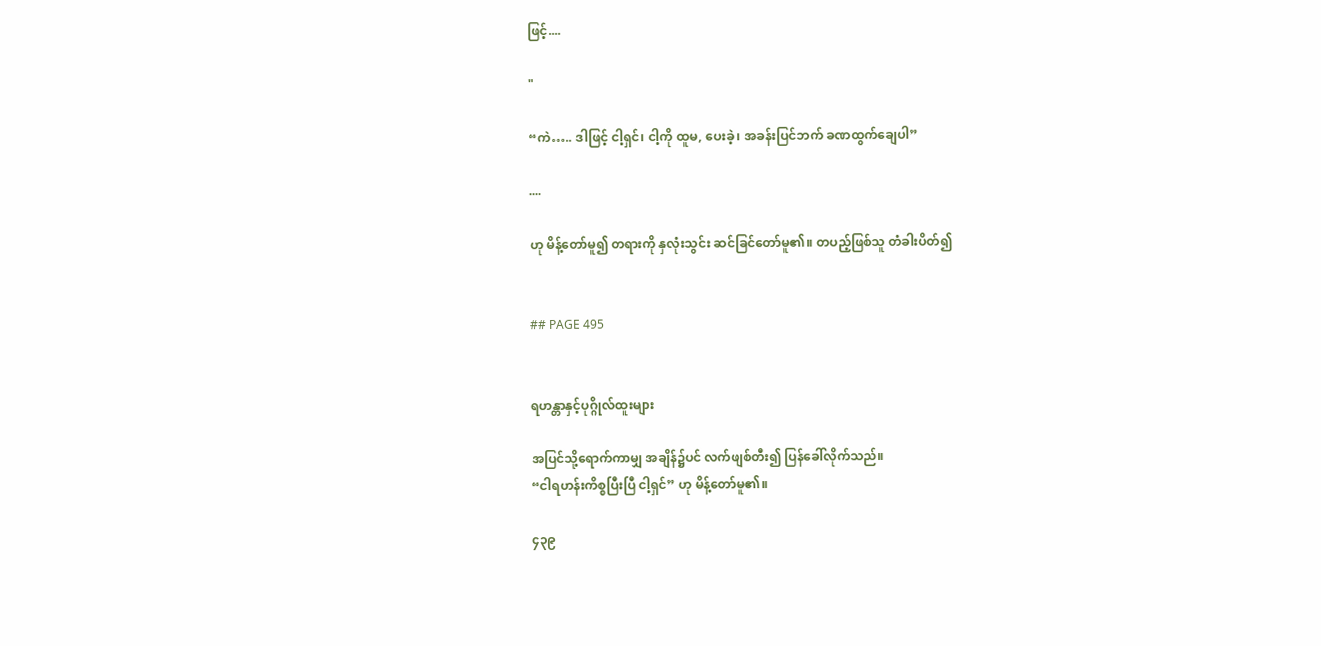ဖြင့်....

"

“ကဲ….. ဒါဖြင့် ငါ့ရှင်၊ ငါ့ကို ထူမ, ပေးခဲ့၊ အခန်းပြင်ဘက် ခဏထွက်ချေပါ”

....

ဟု မိန့်တော်မူ၍ တရားကို နှလုံးသွင်း ဆင်ခြင်တော်မူ၏။ တပည့်ဖြစ်သူ တံခါးပိတ်၍


## PAGE 495


ရဟန္တာနှင့်ပုဂ္ဂိုလ်ထူးများ

အပြင်သို့ရောက်ကာမျှ အချိန်၌ပင် လက်ဖျစ်တီး၍ ပြန်ခေါ်လိုက်သည်။
“ငါရဟန်းကိစ္စပြီးပြီ ငါ့ရှင်” ဟု မိန့်တော်မူ၏။

၄၃၉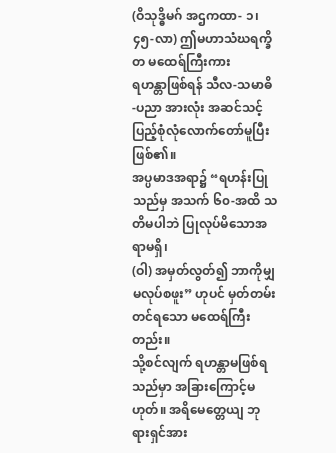(ဝိသုဒ္ဓိမဂ် အဌကထာ- ၁၊ ၄၅-လာ) ဤမဟာသံဃရက္ခိတ မထေရ်ကြီးကား
ရဟန္တာဖြစ်ရန် သီလ-သမာဓိ-ပညာ အားလုံး အဆင်သင့် ပြည့်စုံလုံလောက်တော်မူပြီးဖြစ်၏။
အပ္ပမာဒအရာ၌ “ရဟန်းပြုသည်မှ အသက် ၆၀-အထိ သတိမပါဘဲ ပြုလုပ်မိသောအရာမရှိ၊
(ဝါ) အမှတ်လွတ်၍ ဘာကိုမျှ မလုပ်စဖူး” ဟုပင် မှတ်တမ်းတင်ရသော မထေရ်ကြီးတည်း။
သို့စင်လျက် ရဟန္တာမဖြစ်ရသည်မှာ အခြားကြောင့်မဟုတ်။ အရိမေတ္တေယျ ဘုရားရှင်အား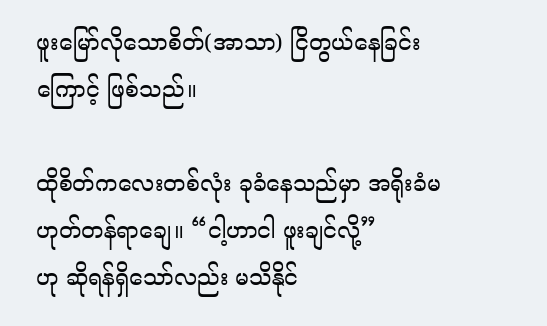ဖူးမြော်လိုသောစိတ်(အာသာ) ငြိတွယ်နေခြင်းကြောင့် ဖြစ်သည်။

ထိုစိတ်ကလေးတစ်လုံး ခုခံနေသည်မှာ အရိုးခံမဟုတ်တန်ရာချေ။ “ငါ့ဟာငါ ဖူးချင်လို့”
ဟု ဆိုရန်ရှိသော်လည်း မသိနိုင်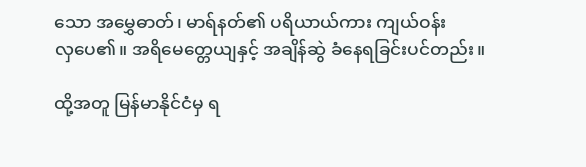သော အမွှေဓာတ်၊ မာရ်နတ်၏ ပရိယာယ်ကား ကျယ်ဝန်း
လှပေ၏။ အရိမေတ္တေယျနှင့် အချိန်ဆွဲ ခံနေရခြင်းပင်တည်း။

ထို့အတူ မြန်မာနိုင်ငံမှ ရ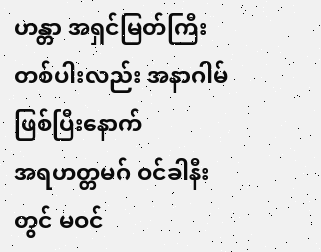ဟန္တာ အရှင်မြတ်ကြီးတစ်ပါးလည်း အနာဂါမ်ဖြစ်ပြီးနောက်
အရဟတ္တမဂ် ဝင်ခါနီးတွင် မဝင်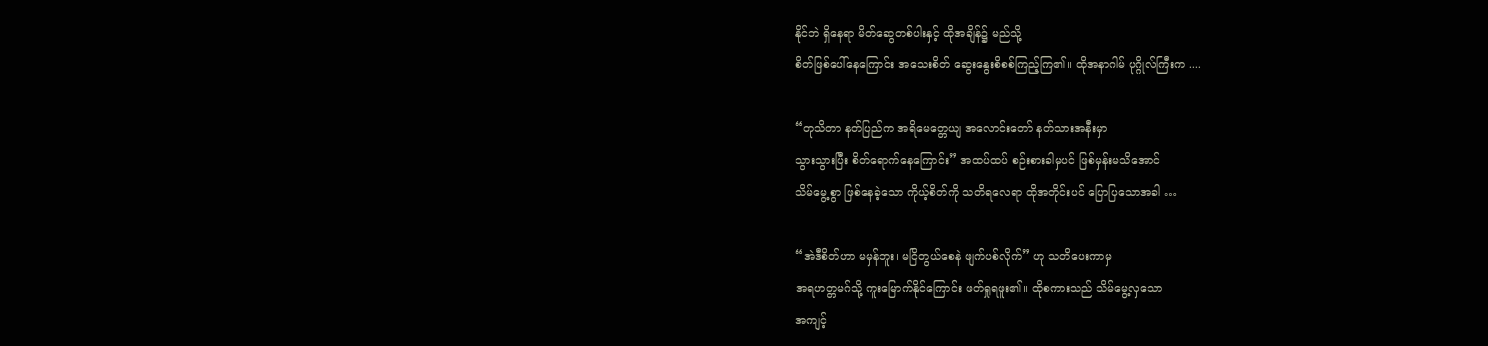နိုင်ဘဲ ရှိနေရာ မိတ်ဆွေတစ်ပါးနှင့် ထိုအချိန်၌ မည်သို့
စိတ်ဖြစ်ပေါ်နေကြောင်း အသေးစိတ် ဆွေးနွေးစိစစ်ကြည့်ကြ၏။ ထိုအနာဂါမ် ပုဂ္ဂိုလ်ကြီးက ....

“တုသိတာ နတ်ပြည်က အရိမေတ္တေယျ အလောင်းတော် နတ်သားအနီးမှာ
သွားသွားပြီး စိတ်ရောက်နေကြောင်း” အထပ်ထပ် စဉ်းစားခါမှပင် ဖြစ်မှန်းမသိအောင်
သိမ်မွေ့စွာ ဖြစ်နေခဲ့သော ကိုယ့်စိတ်ကို သတိရလေရာ ထိုအတိုင်းပင် ပြောပြသောအခါ …

“အဲဒီစိတ်ဟာ မမှန်ဘူး၊ မငြိတွယ်စေနဲ ဖျက်ပစ်လိုက်” ဟု သတိပေးကာမှ
အရဟတ္တမဂ်သို့ ကူးမြောက်နိုင်ကြောင်း ဖတ်ရှုရဖူး၏။ ထိုစကားသည် သိမ်မွေ့လှသော
အကျင့်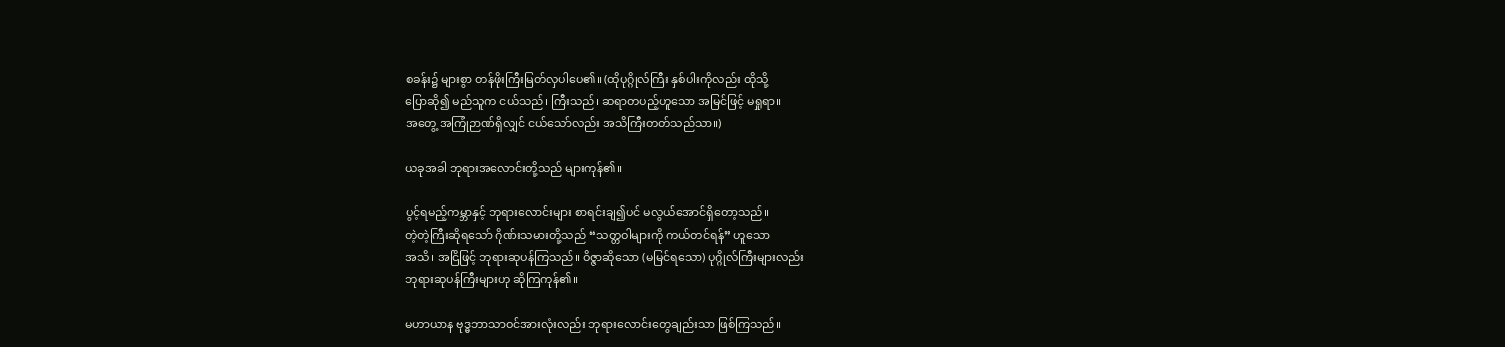စခန်း၌ များစွာ တန်ဖိုးကြီးမြတ်လှပါပေ၏။ (ထိုပုဂ္ဂိုလ်ကြီး နှစ်ပါးကိုလည်း ထိုသို့
ပြောဆို၍ မည်သူက ငယ်သည်၊ ကြီးသည်၊ ဆရာတပည့်ဟူသော အမြင်ဖြင့် မရှုရာ။
အတွေ့ အကြုံဉာဏ်ရှိလျှင် ငယ်သော်လည်း အသိကြီးတတ်သည်သာ။)

ယခုအခါ ဘုရားအလောင်းတို့သည် များကုန်၏။

ပွင့်ရမည့်ကမ္ဘာနှင့် ဘုရားလောင်းများ စာရင်းချ၍ပင် မလွယ်အောင်ရှိတော့သည်။
တဲ့တဲ့ကြီးဆိုရသော် ဂိုဏ်းသမားတို့သည် “သတ္တဝါများကို ကယ်တင်ရန်” ဟူသော
အသိ၊ အငြိဖြင့် ဘုရားဆုပန်ကြသည်။ ဝိဇ္ဇာဆိုသော (မမြင်ရသော) ပုဂ္ဂိုလ်ကြီးများလည်း
ဘုရားဆုပန်ကြီးများဟု ဆိုကြကုန်၏။

မဟာယာန ဗုဒ္ဓဘာသာဝင်အားလုံးလည်း ဘုရားလောင်းတွေချည်းသာ ဖြစ်ကြသည်။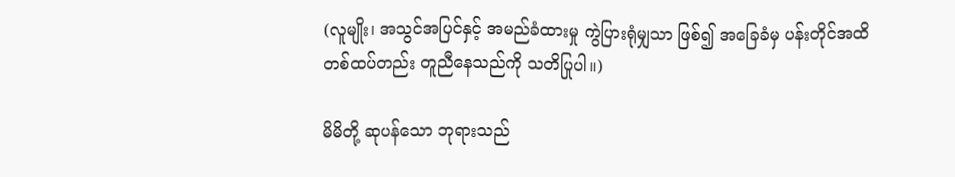(လူမျိုး၊ အသွင်အပြင်နှင့် အမည်ခံထားမှု ကွဲပြားရုံမျှသာ ဖြစ်၍ အခြေခံမှ ပန်းတိုင်အထိ
တစ်ထပ်တည်း တူညီနေသည်ကို သတိပြုပါ။)

မိမိတို့ ဆုပန်သော ဘုရားသည်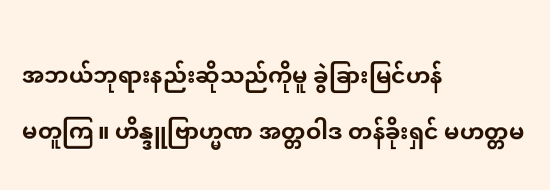အဘယ်ဘုရားနည်းဆိုသည်ကိုမူ ခွဲခြားမြင်ဟန်
မတူကြ။ ဟိန္ဒူဗြာဟ္မဏ အတ္တဝါဒ တန်ခိုးရှင် မဟတ္တမ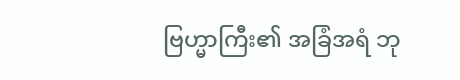ဗြဟ္မာကြီး၏ အခြံအရံ ဘု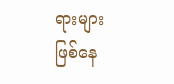ရားများ
ဖြစ်နေ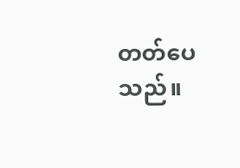တတ်ပေသည်။